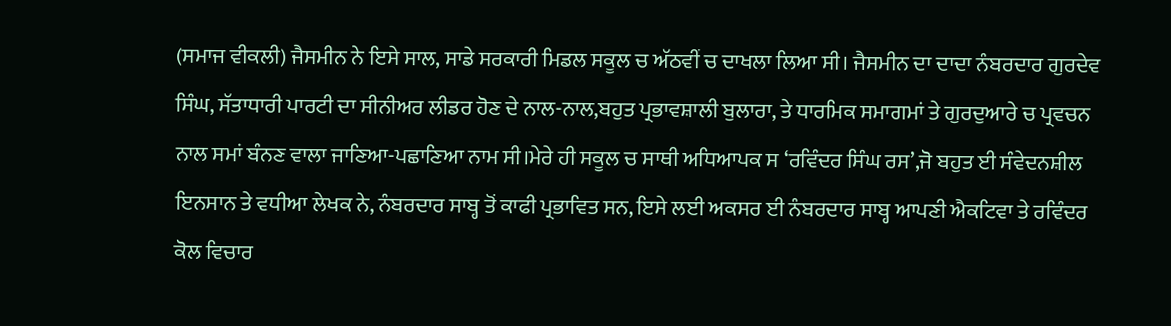(ਸਮਾਜ ਵੀਕਲੀ) ਜੈਸਮੀਨ ਨੇ ਇਸੇ ਸਾਲ, ਸਾਡੇ ਸਰਕਾਰੀ ਮਿਡਲ ਸਕੂਲ ਚ ਅੱਠਵੀਂ ਚ ਦਾਖਲਾ ਲਿਆ ਸੀ। ਜੈਸਮੀਨ ਦਾ ਦਾਦਾ ਨੰਬਰਦਾਰ ਗੁਰਦੇਵ ਸਿੰਘ, ਸੱਤਾਧਾਰੀ ਪਾਰਟੀ ਦਾ ਸੀਨੀਅਰ ਲੀਡਰ ਹੋਣ ਦੇ ਨਾਲ-ਨਾਲ,ਬਹੁਤ ਪ੍ਰਭਾਵਸ਼ਾਲੀ ਬੁਲਾਰਾ, ਤੇ ਧਾਰਮਿਕ ਸਮਾਗਮਾਂ ਤੇ ਗੁਰਦੁਆਰੇ ਚ ਪ੍ਰਵਚਨ ਨਾਲ ਸਮਾਂ ਬੰਨਣ ਵਾਲਾ ਜਾਣਿਆ-ਪਛਾਣਿਆ ਨਾਮ ਸੀ।ਮੇਰੇ ਹੀ ਸਕੂਲ ਚ ਸਾਥੀ ਅਧਿਆਪਕ ਸ ‘ਰਵਿੰਦਰ ਸਿੰਘ ਰਸ’,ਜੋ ਬਹੁਤ ਈ ਸੰਵੇਦਨਸ਼ੀਲ ਇਨਸਾਨ ਤੇ ਵਧੀਆ ਲੇਖਕ ਨੇ, ਨੰਬਰਦਾਰ ਸਾਬ੍ਹ ਤੋਂ ਕਾਫੀ ਪ੍ਰਭਾਵਿਤ ਸਨ, ਇਸੇ ਲਈ ਅਕਸਰ ਈ ਨੰਬਰਦਾਰ ਸਾਬ੍ਹ ਆਪਣੀ ਐਕਟਿਵਾ ਤੇ ਰਵਿੰਦਰ ਕੋਲ ਵਿਚਾਰ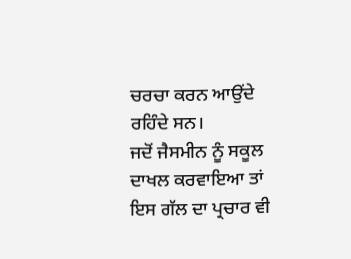ਚਰਚਾ ਕਰਨ ਆਉਂਦੇ ਰਹਿੰਦੇ ਸਨ।
ਜਦੋਂ ਜੈਸਮੀਨ ਨੂੰ ਸਕੂਲ ਦਾਖਲ ਕਰਵਾਇਆ ਤਾਂ ਇਸ ਗੱਲ ਦਾ ਪ੍ਰਚਾਰ ਵੀ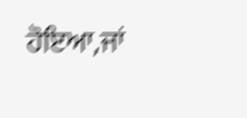ਹੋਇਆ,ਜਾਂ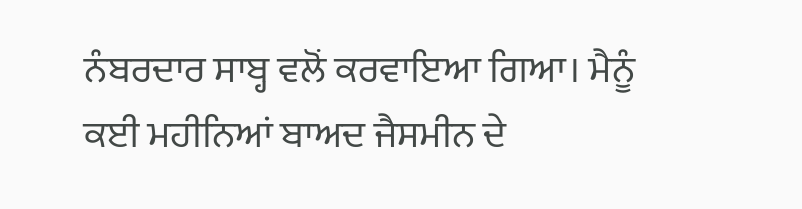ਨੰਬਰਦਾਰ ਸਾਬ੍ਹ ਵਲੋਂ ਕਰਵਾਇਆ ਗਿਆ। ਮੈਨੂੰ ਕਈ ਮਹੀਨਿਆਂ ਬਾਅਦ ਜੈਸਮੀਨ ਦੇ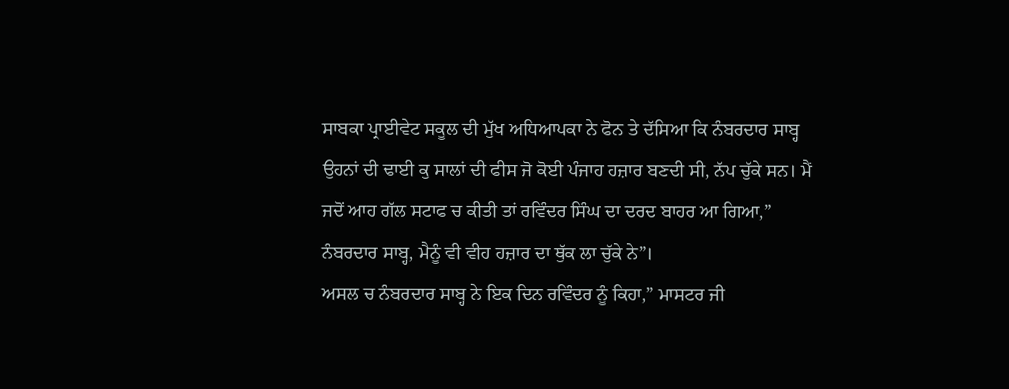ਸਾਬਕਾ ਪ੍ਰਾਈਵੇਟ ਸਕੂਲ ਦੀ ਮੁੱਖ ਅਧਿਆਪਕਾ ਨੇ ਫੋਨ ਤੇ ਦੱਸਿਆ ਕਿ ਨੰਬਰਦਾਰ ਸਾਬ੍ਹ ਉਹਨਾਂ ਦੀ ਢਾਈ ਕੁ ਸਾਲਾਂ ਦੀ ਫੀਸ ਜੋ ਕੋਈ ਪੰਜਾਹ ਹਜ਼ਾਰ ਬਣਦੀ ਸੀ, ਨੱਪ ਚੁੱਕੇ ਸਨ। ਮੈਂ ਜਦੋਂ ਆਹ ਗੱਲ ਸਟਾਫ ਚ ਕੀਤੀ ਤਾਂ ਰਵਿੰਦਰ ਸਿੰਘ ਦਾ ਦਰਦ ਬਾਹਰ ਆ ਗਿਆ,” ਨੰਬਰਦਾਰ ਸਾਬ੍ਹ, ਮੈਨੂੰ ਵੀ ਵੀਹ ਹਜ਼ਾਰ ਦਾ ਥੁੱਕ ਲਾ ਚੁੱਕੇ ਨੇ”।
ਅਸਲ ਚ ਨੰਬਰਦਾਰ ਸਾਬ੍ਹ ਨੇ ਇਕ ਦਿਨ ਰਵਿੰਦਰ ਨੂੰ ਕਿਹਾ,” ਮਾਸਟਰ ਜੀ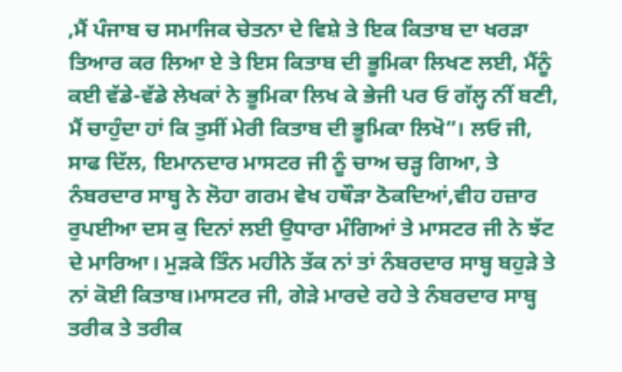,ਮੈਂ ਪੰਜਾਬ ਚ ਸਮਾਜਿਕ ਚੇਤਨਾ ਦੇ ਵਿਸ਼ੇ ਤੇ ਇਕ ਕਿਤਾਬ ਦਾ ਖਰੜਾ ਤਿਆਰ ਕਰ ਲਿਆ ਏ ਤੇ ਇਸ ਕਿਤਾਬ ਦੀ ਭੂਮਿਕਾ ਲਿਖਣ ਲਈ, ਮੈਂਨੂੰ ਕਈ ਵੱਡੇ-ਵੱਡੇ ਲੇਖਕਾਂ ਨੇ ਭੂਮਿਕਾ ਲਿਖ ਕੇ ਭੇਜੀ ਪਰ ਓ ਗੱਲ੍ਹ ਨੀਂ ਬਣੀ, ਮੈਂ ਚਾਹੁੰਦਾ ਹਾਂ ਕਿ ਤੁਸੀਂ ਮੇਰੀ ਕਿਤਾਬ ਦੀ ਭੂਮਿਕਾ ਲਿਖੋ”। ਲਓ ਜੀ, ਸਾਫ ਦਿੱਲ, ਇਮਾਨਦਾਰ ਮਾਸਟਰ ਜੀ ਨੂੰ ਚਾਅ ਚੜ੍ਹ ਗਿਆ, ਤੇ ਨੰਬਰਦਾਰ ਸਾਬ੍ਹ ਨੇ ਲੋਹਾ ਗਰਮ ਵੇਖ ਹਥੌੜਾ ਠੋਕਦਿਆਂ,ਵੀਹ ਹਜ਼ਾਰ ਰੁਪਈਆ ਦਸ ਕੁ ਦਿਨਾਂ ਲਈ ਉਧਾਰਾ ਮੰਗਿਆਂ ਤੇ ਮਾਸਟਰ ਜੀ ਨੇ ਝੱਟ ਦੇ ਮਾਰਿਆ। ਮੁੜਕੇ ਤਿੰਨ ਮਹੀਨੇ ਤੱਕ ਨਾਂ ਤਾਂ ਨੰਬਰਦਾਰ ਸਾਬ੍ਹ ਬਹੁੜੇ ਤੇ ਨਾਂ ਕੋਈ ਕਿਤਾਬ।ਮਾਸਟਰ ਜੀ, ਗੇੜੇ ਮਾਰਦੇ ਰਹੇ ਤੇ ਨੰਬਰਦਾਰ ਸਾਬ੍ਹ ਤਰੀਕ ਤੇ ਤਰੀਕ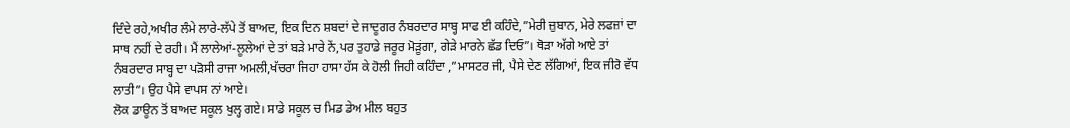ਦਿੰਦੇ ਰਹੇ,ਅਖੀਰ ਲੰਮੇ ਲਾਰੇ-ਲੱਪੇ ਤੋਂ ਬਾਅਦ, ਇਕ ਦਿਨ ਸ਼ਬਦਾਂ ਦੇ ਜਾਦੂਗਰ ਨੰਬਰਦਾਰ ਸਾਬ੍ਹ ਸਾਫ ਈ ਕਹਿੰਦੇ,”ਮੇਰੀ ਜ਼ੁਬਾਨ, ਮੇਰੇ ਲਫਜ਼ਾਂ ਦਾ ਸਾਥ ਨਹੀਂ ਦੇ ਰਹੀ। ਮੈਂ ਲਾਲੇਆਂ-ਲੂਲੇਆਂ ਦੇ ਤਾਂ ਬੜੇ ਮਾਰੇ ਨੇਂ,ਪਰ ਤੁਹਾਡੇ ਜਰੂਰ ਮੋੜੂਂਗਾ, ਗੇੜੇ ਮਾਰਨੇ ਛੱਡ ਦਿਓ”। ਥੋੜਾ ਅੱਗੇ ਆਏ ਤਾਂ ਨੰਬਰਦਾਰ ਸਾਬ੍ਹ ਦਾ ਪੜੋਸੀ ਰਾਜਾ ਅਮਲੀ,ਖੱਚਰਾ ਜਿਹਾ ਹਾਸਾ ਹੱਸ ਕੇ ਹੋਲੀ ਜਿਹੀ ਕਹਿੰਦਾ ,”ਮਾਸਟਰ ਜੀ, ਪੈਸੇ ਦੇਣ ਲੱਗਿਆਂ, ਇਕ ਜੀਰੋ ਵੱਧ ਲਾਤੀ”। ਉਹ ਪੈਸੇ ਵਾਪਸ ਨਾਂ ਆਏ।
ਲੋਕ ਡਾਊਨ ਤੋਂ ਬਾਅਦ ਸਕੂਲ ਖੁਲ੍ਹ ਗਏ। ਸਾਡੇ ਸਕੂਲ ਚ ਮਿਡ ਡੇਅ ਮੀਲ ਬਹੁਤ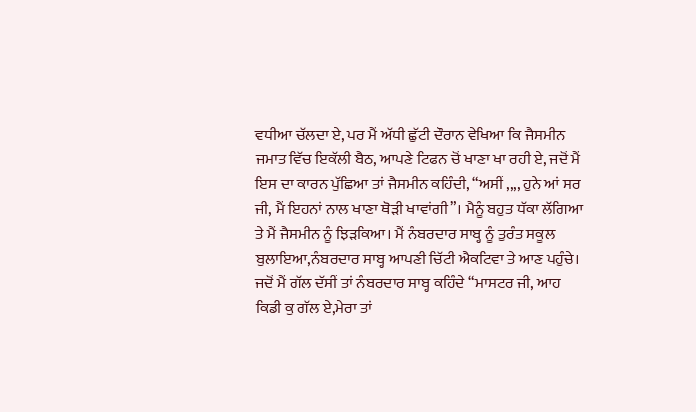ਵਧੀਆ ਚੱਲਦਾ ਏ, ਪਰ ਮੈਂ ਅੱਧੀ ਛੁੱਟੀ ਦੌਰਾਨ ਵੇਖਿਆ ਕਿ ਜੈਸਮੀਨ ਜਮਾਤ ਵਿੱਚ ਇਕੱਲੀ ਬੈਠ, ਆਪਣੇ ਟਿਫਨ ਚੋਂ ਖਾਣਾ ਖਾ ਰਹੀ ਏ, ਜਦੋਂ ਮੈਂ ਇਸ ਦਾ ਕਾਰਨ ਪੁੱਛਿਆ ਤਾਂ ਜੈਸਮੀਨ ਕਹਿੰਦੀ, “ਅਸੀਂ ,,,, ਹੁਨੇ ਆਂ ਸਰ ਜੀ, ਮੈਂ ਇਹਨਾਂ ਨਾਲ ਖਾਣਾ ਥੋੜੀ ਖਾਵਾਂਗੀ”। ਮੈਨੂੰ ਬਹੁਤ ਧੱਕਾ ਲੱਗਿਆ ਤੇ ਮੈਂ ਜੈਸਮੀਨ ਨੂੰ ਝਿੜਕਿਆ। ਮੈਂ ਨੰਬਰਦਾਰ ਸਾਬ੍ਹ ਨੂੰ ਤੁਰੰਤ ਸਕੂਲ ਬੁਲਾਇਆ,ਨੰਬਰਦਾਰ ਸਾਬ੍ਹ ਆਪਣੀ ਚਿੱਟੀ ਐਕਟਿਵਾ ਤੇ ਆਣ ਪਹੁੰਚੇ।
ਜਦੋਂ ਮੈਂ ਗੱਲ ਦੱਸੀਂ ਤਾਂ ਨੰਬਰਦਾਰ ਸਾਬ੍ਹ ਕਹਿੰਦੇ “ਮਾਸਟਰ ਜੀ, ਆਹ ਕਿਡੀ ਕੁ ਗੱਲ ਏ,ਮੇਰਾ ਤਾਂ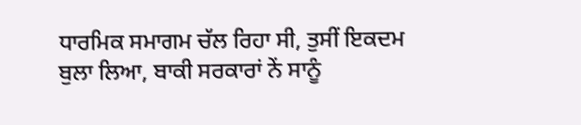ਧਾਰਮਿਕ ਸਮਾਗਮ ਚੱਲ ਰਿਹਾ ਸੀ, ਤੁਸੀਂ ਇਕਦਮ ਬੁਲਾ ਲਿਆ, ਬਾਕੀ ਸਰਕਾਰਾਂ ਨੇਂ ਸਾਨੂੰ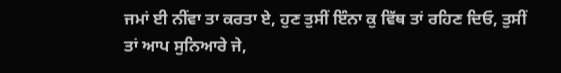ਜਮਾਂ ਈ ਨੀਂਵਾ ਤਾ ਕਰਤਾ ਏ, ਹੁਣ ਤੁਸੀਂ ਇੰਨਾ ਕੁ ਵਿੱਥ ਤਾਂ ਰਹਿਣ ਦਿਓ, ਤੁਸੀਂ ਤਾਂ ਆਪ ਸੁਨਿਆਰੇ ਜੇ,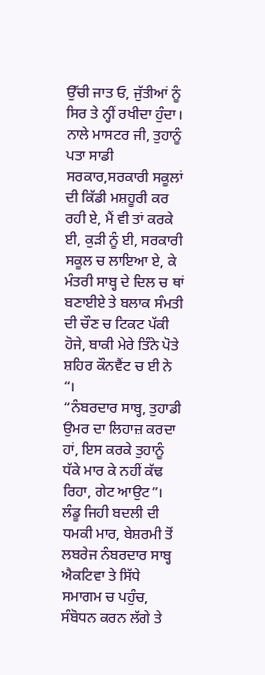ਉੱਚੀ ਜਾਤ ਓ, ਜੁੱਤੀਆਂ ਨੂੰ ਸਿਰ ਤੇ ਨ੍ਹੀਂ ਰਖੀਦਾ ਹੁੰਦਾ। ਨਾਲੇ ਮਾਸਟਰ ਜੀ, ਤੁਹਾਨੂੰ ਪਤਾ ਸਾਡੀ ਸਰਕਾਰ,ਸਰਕਾਰੀ ਸਕੂਲਾਂ ਦੀ ਕਿੱਡੀ ਮਸ਼ਹੂਰੀ ਕਰ ਰਹੀ ਏ, ਮੈਂ ਵੀ ਤਾਂ ਕਰਕੇ ਈ, ਕੁੜੀ ਨੂੰ ਈ, ਸਰਕਾਰੀ ਸਕੂਲ ਚ ਲਾਇਆ ਏ, ਕੇ ਮੰਤਰੀ ਸਾਬ੍ਹ ਦੇ ਦਿਲ ਚ ਥਾਂ ਬਣਾਈਏ ਤੇ ਬਲਾਕ ਸੰਮਤੀ ਦੀ ਚੌਣ ਚ ਟਿਕਟ ਪੱਕੀ ਹੋਜੇ, ਬਾਕੀ ਮੇਰੇ ਤਿੰਨੇ ਪੋਤੇ ਸ਼ਹਿਰ ਕੌਨਵੈਂਟ ਚ ਈ ਨੇ “।
“ਨੰਬਰਦਾਰ ਸਾਬ੍ਹ, ਤੁਹਾਡੀ ਉਮਰ ਦਾ ਲਿਹਾਜ਼ ਕਰਦਾ ਹਾਂ, ਇਸ ਕਰਕੇ ਤੁਹਾਨੂੰ ਧੱਕੇ ਮਾਰ ਕੇ ਨਹੀਂ ਕੱਢ ਰਿਹਾ, ਗੇਟ ਆਉਟ”। ਲੰਡੂ ਜਿਹੀ ਬਦਲੀ ਦੀ ਧਮਕੀ ਮਾਰ, ਬੇਸ਼ਰਮੀ ਤੋਂ ਲਬਰੇਜ ਨੰਬਰਦਾਰ ਸਾਬ੍ਹ ਐਕਟਿਵਾ ਤੇ ਸਿੱਧੇ ਸਮਾਗਮ ਚ ਪਹੁੰਚ, ਸੰਬੋਧਨ ਕਰਨ ਲੱਗੇ ਤੇ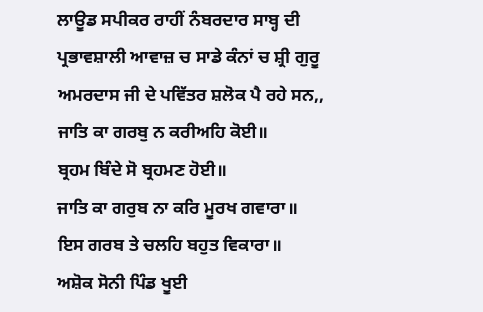ਲਾਊਡ ਸਪੀਕਰ ਰਾਹੀਂ ਨੰਬਰਦਾਰ ਸਾਬ੍ਹ ਦੀ ਪ੍ਰਭਾਵਸ਼ਾਲੀ ਆਵਾਜ਼ ਚ ਸਾਡੇ ਕੰਨਾਂ ਚ ਸ਼੍ਰੀ ਗੁਰੂ ਅਮਰਦਾਸ ਜੀ ਦੇ ਪਵਿੱਤਰ ਸ਼ਲੋਕ ਪੈ ਰਹੇ ਸਨ,,
ਜਾਤਿ ਕਾ ਗਰਬੁ ਨ ਕਰੀਅਹਿ ਕੋਈ॥
ਬ੍ਰਹਮ ਬਿੰਦੇ ਸੋ ਬ੍ਰਹਮਣ ਹੋਈ॥
ਜਾਤਿ ਕਾ ਗਰੁਬ ਨਾ ਕਰਿ ਮੂਰਖ ਗਵਾਰਾ॥
ਇਸ ਗਰਬ ਤੇ ਚਲਹਿ ਬਹੁਤ ਵਿਕਾਰਾ॥
ਅਸ਼ੋਕ ਸੋਨੀ ਪਿੰਡ ਖੂਈ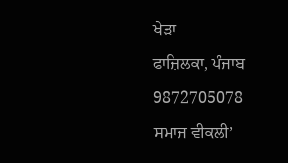ਖੇੜਾ
ਫਾਜ਼ਿਲਕਾ, ਪੰਜਾਬ
9872705078
ਸਮਾਜ ਵੀਕਲੀ’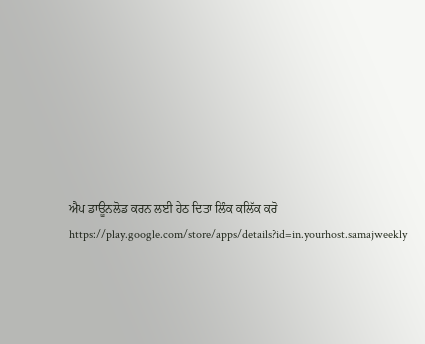ਐਪ ਡਾਊਨਲੋਡ ਕਰਨ ਲਈ ਹੇਠ ਦਿਤਾ ਲਿੰਕ ਕਲਿੱਕ ਕਰੋ
https://play.google.com/store/apps/details?id=in.yourhost.samajweekly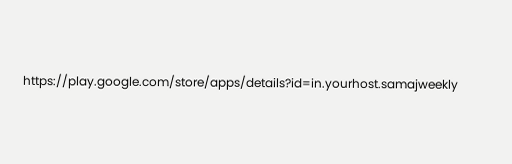https://play.google.com/store/apps/details?id=in.yourhost.samajweekly